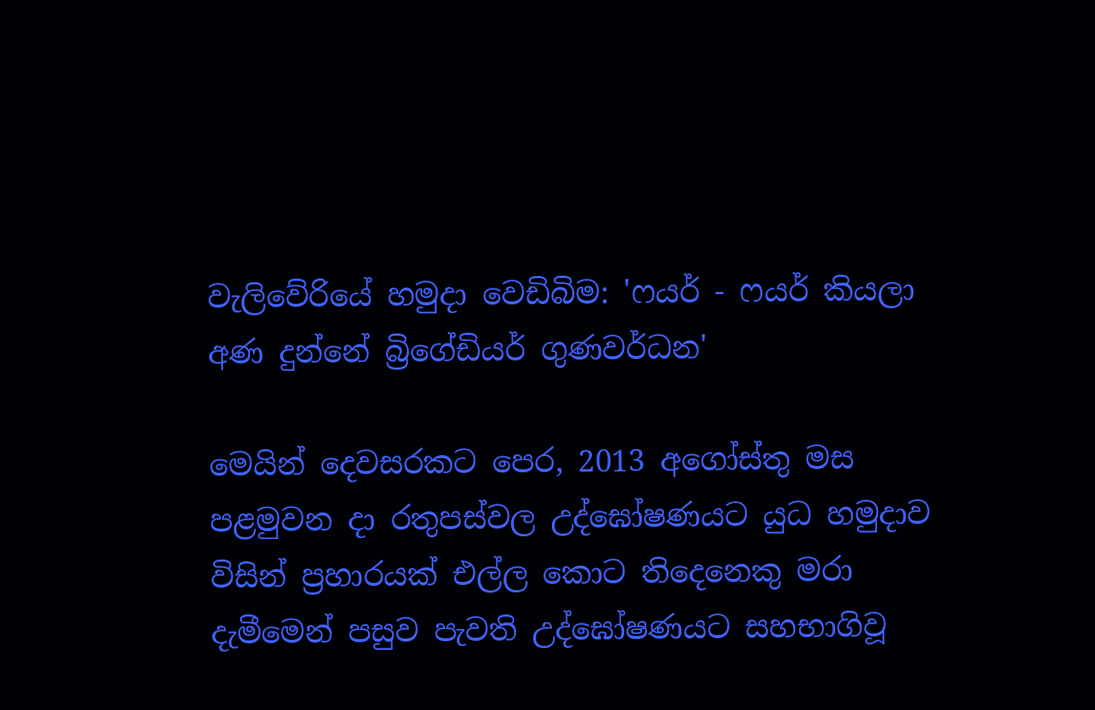වැලිවේරියේ හමුදා වෙඩිබිම: 'ෆයර් - ෆයර් කියලා අණ දුන්නේ බ්‍රිගේඩියර් ගුණවර්ධන'

මෙයින් දෙවසරකට පෙර, 2013 අගෝස්තු මස පළමුවන දා රතුපස්වල උද්ඝෝෂණයට යුධ හමුදාව විසින් ප්‍රහාරයක් එල්ල කොට තිදෙනෙකු මරා දැමීමෙන් පසුව පැවති උද්ඝෝෂණයට සහභාගිවූ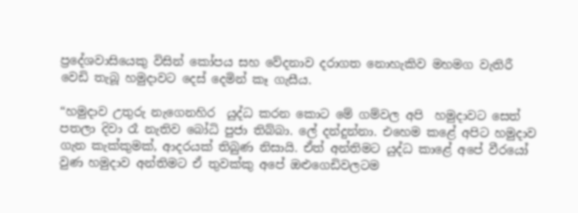ප්‍රදේශවාසියෙකු විසින් කෝපය සහ වේදනාව දරාගත නොහැකිව මහමග වැතිරී වෙඩි තැබූ හමුදාවට දෙස් දෙමින් කෑ ගැසීය.

“හමුදාව උතුරු නැගෙනහිර  යුද්ධ කරන කොට මේ ගම්වල අපි  හමුදාවට සෙත් පතලා දිවා රෑ නැතිව බෝධි පුජා තිබ්බා. ලේ දන්දුන්නා. එහෙම කළේ අපිට හමුදාව ගැන කැක්කුමක්, ආදරයක් තිබුණ නිසායි. ඒත් අන්තිමට යුද්ධ කාළේ අපේ වීරයෝ වුණ හමුදාව අන්තිමට ඒ තුවක්කු අපේ ඔළුගෙඩිවලටම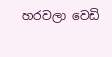හරවලා වෙඩි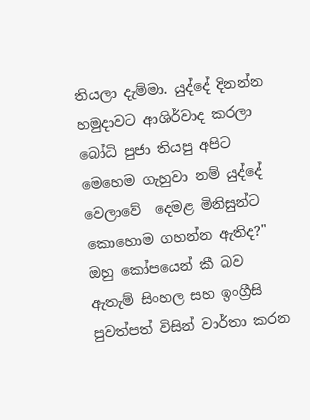තියලා දැම්මා. යුද්දේ දිනන්න හමුදාවට ආශිර්වාද කරලා බෝධි පුජා තියපු අපිට මෙහෙම ගැහුවා නම් යුද්දේ වෙලාවේ  දෙමළ මිනිසුන්ට  කොහොම ගහන්න ඇතිද?" ඔහු කෝපයෙන් කී බව ඇතැම් සිංහල සහ ඉංග්‍රීසි පුවත්පත් විසින් වාර්තා කරන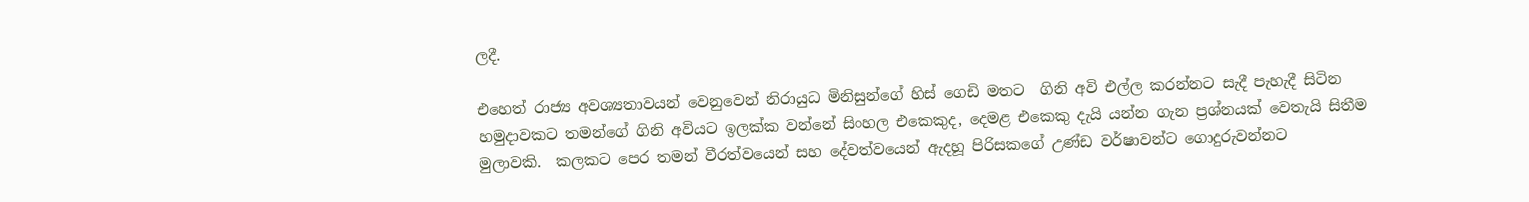ලදී.

එහෙත් රාජ්‍ය අවශ්‍යතාවයන් වෙනුවෙන් නිරායුධ මිනිසුන්ගේ හිස් ගෙඩි මතට  ගිනි අවි එල්ල කරන්නට සැදී පැහැදී සිටින හමුදාවකට තමන්ගේ ගිනි අවියට ඉලක්ක වන්නේ සිංහල එකෙකුද, දෙමළ එකෙකු දැයි යන්න ගැන ප්‍රශ්නයක් වෙතැයි සිතීම මුලාවකි.  කලකට පෙර තමන් වීරත්වයෙන් සහ දේවත්වයෙන් ඇදහූ පිරිසකගේ උණ්ඩ වර්ෂාවන්ට ගොදුරුවන්නට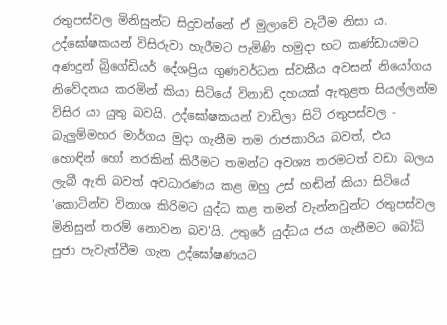රතුපස්වල මිනිසුන්ට සිදුවන්නේ ඒ මුලාවේ වැටීම නිසා ය. උද්ඝෝෂකයන් විසිරුවා හැරීමට පැමිණි හමුදා භට කණ්ඩායමට අණදුන් බ්‍රිගේඩියර් දේශප්‍රිය ගුණවර්ධන ස්වකීය අවසන් නියෝගය නිවේදනය කරමින් කියා සිටියේ විනාඩි දහයක් ඇතුළත සියල්ලන්ම විසිර යා යුතු බවයි. උද්ඝෝෂකයන් වාඩිලා සිටි රතුපස්වල - බැලුම්මහර මාර්ගය මුදා ගැනීම තම රාජකාරිය බවත්, එය හොඳින් හෝ නරකින් කිරීමට තමන්ට අවශ්‍ය තරමටත් වඩා බලය ලැබී ඇති බවත් අවධාරණය කළ ඔහු උස් හඬින් කියා සිටියේ 'කොටින්ව විනාශ කිරිමට යුද්ධ කළ තමන් වැන්නවුන්ට රතුපස්වල  මිනිසුන් තරම් නොවන බව'යි. උතුරේ යුද්ධය ජය ගැනීමට බෝධි පුජා පැවැත්වීම ගැන උද්ඝෝෂණයට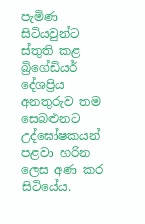පැමිණ‍ සිටියවුන්ට ස්තුති කළ  බ්‍රිගේඩියර් දේශප්‍රිය අනතුරුව තම සෙබළුනට උද්ඝෝෂකයන් පළවා හරින ලෙස අණ කර සිටියේය.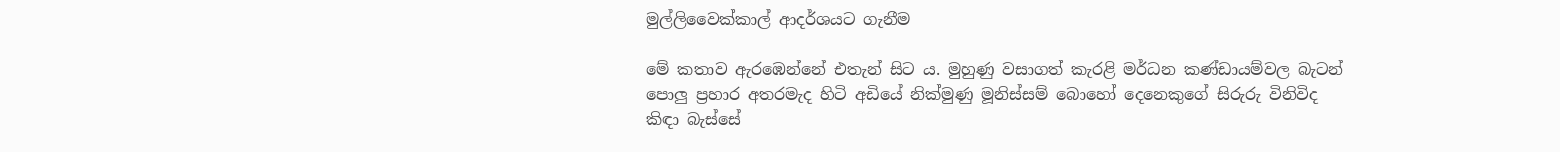මුල්ලිවෛක්කාල් ආදර්ශයට ගැනීම

මේ කතාව ඇරඹෙන්නේ එතැන් සිට ය. මුහුණු වසාගත් කැරළි මර්ධන කණ්ඩායම්වල බැටන් පොලු ප්‍රහාර අතරමැද හිටි අඩියේ නික්මුණු මූනිස්සම් බොහෝ දෙනෙකුගේ සිරුරු විනිවිද කිඳා බැස්සේ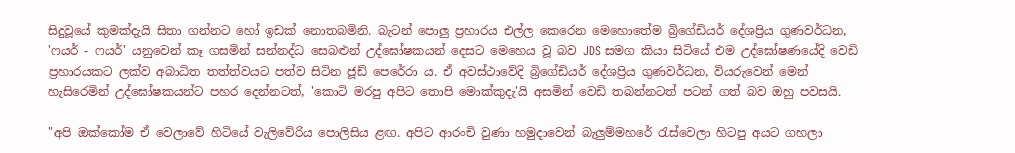සිදුවූයේ කුමක්දැයි සිතා ගන්නට හෝ ඉඩක් නොතබමිනි. බැටන් පොලු ප්‍රහාරය එල්ල කෙරෙන මෙහොතේම බ්‍රිගේඩියර් දේශප්‍රිය ගුණවර්ධන,  'ෆයර් - ෆයර්' යනුවෙන් කෑ ගසමින් සන්නද්ධ සෙබළුන් උද්ඝෝෂකයන් දෙසට මෙහෙය වූ බව JDS සමග කියා සිටියේ එම උද්ඝෝෂණයේදි වෙඩි  ප්‍රහාරයකට ලක්ව අබාධිත තත්ත්වයට පත්ව සිටින ජූඩ් පෙරේරා ය. ඒ අවස්ථාවේදි බ්‍රිගේඩියර් දේශප්‍රිය ගුණවර්ධන, වියරුවෙන් මෙන් හැසිරෙමින් උද්ඝෝෂකයන්ට පහර දෙන්නටත්, 'කොටි මරපු අපිට තොපි මොක්කුදැ'යි අසමින් වෙඩි තබන්නටත් පටන් ගත් බව ඔහු පවසයි.

"අපි ඔක්කෝම ඒ වෙලාවේ හිටියේ වැලිවේරිය පොලිසිය ළඟ. අපිට ආරංචි වුණා හමුදාවෙන් බැලුම්මහරේ රැස්වෙලා හිටපු අයට ගහලා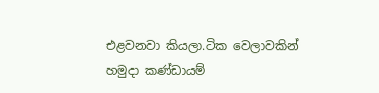එළවනවා කියලා.ටික වෙලාවකින් හමුදා කණ්ඩායම්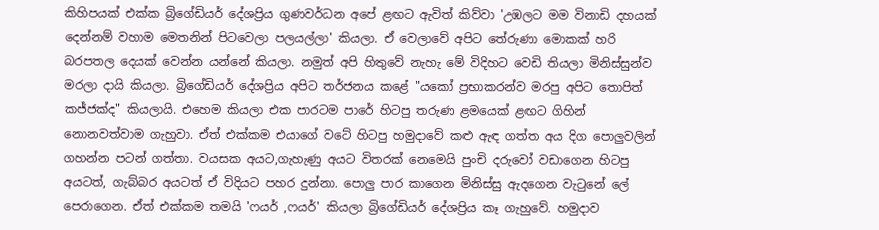කිහිපයක් එක්ක බ්‍රිගේඩියර් දේශප්‍රිය ගුණවර්ධන අපේ ළඟට ඇවිත් කිව්වා 'උඹලට මම විනාඩි දහයක් දෙන්නම් වහාම මෙතනින් පිටවෙලා පලයල්ලා' කියලා. ඒ වෙලාවේ අපිට තේරුණා මොකක් හරි බරපතල දෙයක් වෙන්න යන්නේ කියලා. නමුත් අපි හිතුවේ නැහැ මේ විදිහට වෙඩි තියලා මිනිස්සුන්ව මරලා දායි කියලා. බ්‍රිගේඩියර් දේශප්‍රිය අපිට තර්ජනය කළේ "යකෝ ප්‍රභාකරන්ව මරපු අපිට තොපිත් කජ්ජක්ද" කියලායි. එහෙම කියලා එක පාරටම පාරේ හිටපු තරුණ ළමයෙක් ළඟට ගිහින් නොනවත්වාම ගැහුවා. ඒත් එක්කම එයාගේ වටේ හිටපු හමුදාවේ කළු ඇඳ ගත්ත අය දිග පොලුවලින් ගහන්න පටන් ගත්තා. වයසක අයට,ගැහැණු අයට විතරක් නෙමෙයි පුංචි දරුවෝ වඩාගෙන හිටපු අයටත්, ගැබ්බර අයටත් ඒ විදියට පහර දුන්නා. පොලු පාර කාගෙන මිනිස්සු ඇදගෙන වැටුනේ ලේ පෙරාගෙන. ඒත් එක්කම තමයි 'ෆයර් ,ෆයර්' කියලා බ්‍රිගේඩියර් දේශප්‍රිය කෑ ගැහුවේ. හමුදාව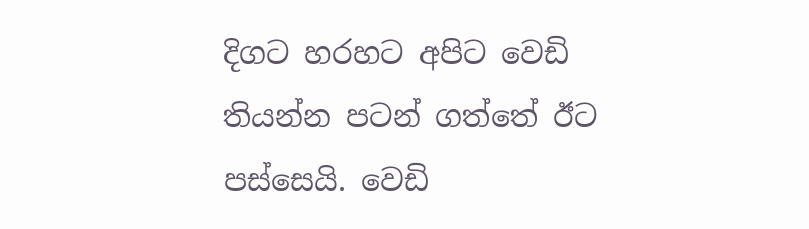දිගට හරහට අපිට වෙඩි තියන්න පටන් ගත්තේ ඊට පස්සෙයි. වෙඩි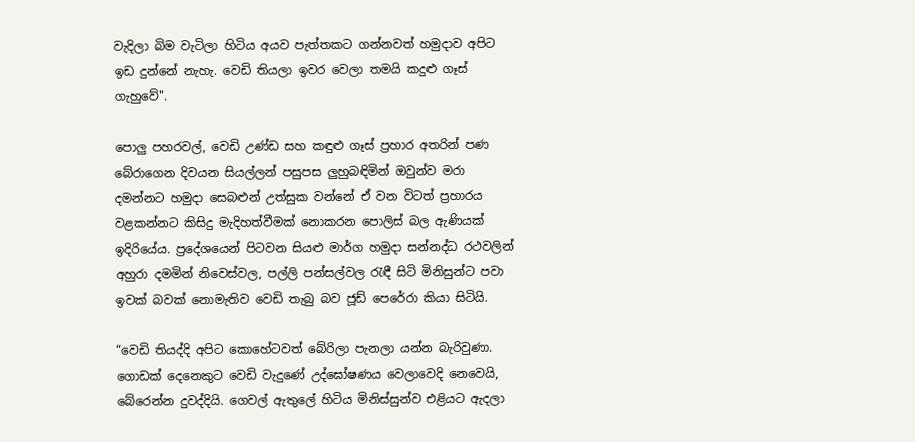වැදිලා බිම වැටිලා හිටිය අයව පැත්තකට ගන්නවත් හමුදාව අපිට ඉඩ දුන්නේ නැහැ. වෙඩි තියලා ඉවර වෙලා තමයි කදුළු ගෑස් ගැහුවේ".

පොලු පහරවල්, වෙඩි උණ්ඩ සහ කඳුළු ගෑස් ප්‍රහාර අතරින් පණ බේරාගෙන දිවයන සියල්ලන් පසුපස ලුහුබඳිමින් ඔවුන්ව මරා දමන්නට හමුදා සෙබළුන් උත්සුක වන්නේ ඒ වන විටත් ප්‍රහාරය වළකන්නට කිසිදු මැදිහත්වීමක් නොකරන පොලිස් බල ඇණියක් ඉදිරියේය. ප්‍රදේශයෙන් පිටවන සියළු මාර්ග හමුදා සන්නද්ධ රථවලින් අහුරා දමමින් නිවෙස්වල, පල්ලි පන්සල්වල රැඳී සිටි මිනිසුන්ට පවා ඉවක් බවක් නොමැතිව වෙඩි තැබු බව ජූඩ් පෙරේරා කියා සිටියි.

“වෙඩි තියද්දි අපිට කොහේටවත් බේරිලා පැනලා යන්න බැරිවුණා. ගොඩක් දෙනෙකුට වෙඩි වැදුණේ උද්ඝෝෂණය වෙලාවෙදි නෙවෙයි, බේරෙන්න දුවද්දියි. ගෙවල් ඇතුලේ හිටිය මිනිස්සුන්ව එළියට ඇදලා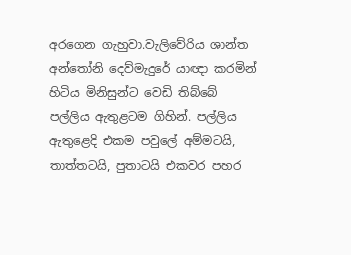අරගෙන ගැහුවා.වැලිවේරිය ශාන්ත අන්තෝනි දෙව්මැදුරේ යාඥා කරමින් හිටිය මිනිසුන්ට වෙඩි තිබ්බේ පල්ලිය ඇතුළටම ගිහින්. පල්ලිය ඇතුළෙදි එකම පවුලේ අම්මටයි, තාත්තටයි, පුතාටයි එකවර පහර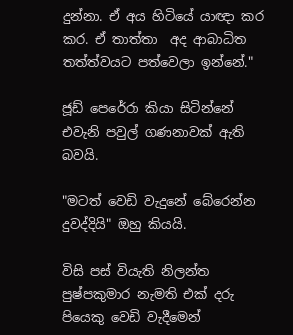දුන්නා. ඒ අය හිටියේ යාඥා කර කර. ඒ තාත්තා  අද ආබාධිත තත්ත්වයට පත්වෙලා ඉන්නේ."

ජූඩ් පෙරේරා කියා සිටින්නේ එවැනි පවුල් ගණනාවක් ඇති බවයි.

"මටත් වෙඩි වැදුනේ බේරෙන්න දුවද්දියි" ඔහු කියයි.

විසි පස් වියැති නිලන්ත පුෂ්පකුමාර නැමති එක් දරු පියෙකු වෙඩි වැදීමෙන්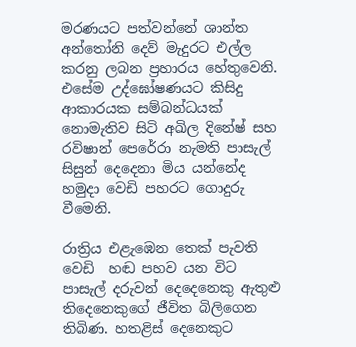මරණයට පත්වන්නේ ශාන්ත අන්තෝනි දෙව් මැදුරට එල්ල කරනු ලබන ප්‍රහාරය හේතුවෙනි. එසේම උද්ඝෝෂණයට කිසිදු ආකාරයක සම්බන්ධයක් නොමැතිව සිටි අඛිල දිනේෂ් සහ රවිෂාන් පෙරේරා නැමති පාසැල් සිසුන් දෙදෙනා මිය යන්නේද හමුදා වෙඩි පහරට ගොදුරු වීමෙනි.

රාත්‍රිය එළැ‍‍‍ඹෙන තෙක් පැවති වෙඩි  හඬ පහව යන විට පාසැල් දරුවන් දෙදෙනෙකු ඇතුළු තිදෙනෙකුගේ ජීවිත බිලිගෙන තිබිණ. හතළිස් දෙනෙකුට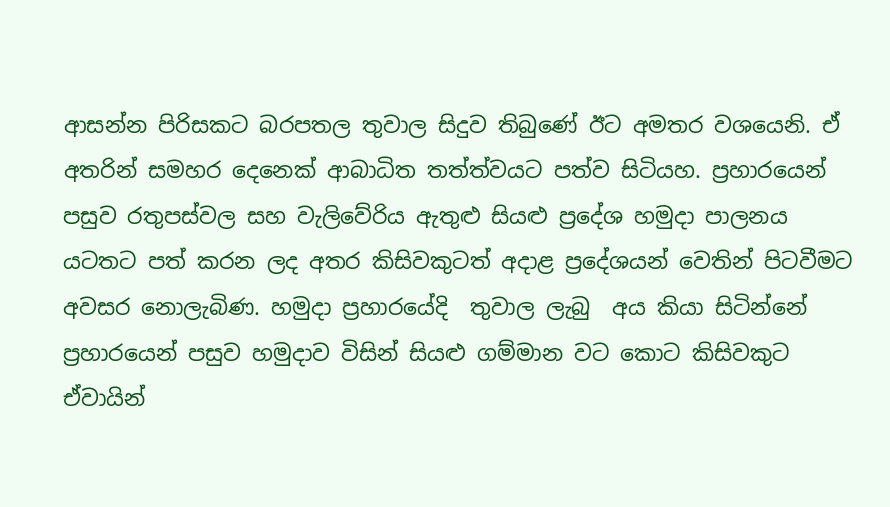ආසන්න පිරිසකට බරපතල තුවාල සිදුව තිබුණේ ඊට අමතර වශයෙනි. ඒ අතරින් සමහර දෙනෙක් ආබාධිත තත්ත්වයට පත්ව සිටියහ. ප්‍රහාරයෙන් පසුව රතුපස්වල සහ වැලිවේරිය ඇතුළු සියළු ප්‍රදේශ හමුදා පාලනය යටතට පත් කරන ලද අතර කිසිවකුටත් අදාළ ප්‍රදේශයන් වෙතින් පිටවීමට අවසර නොලැබිණ. හමුදා ප්‍රහාරයේදි  තුවාල ලැබු  අය කියා සිටින්නේ ප්‍රහාරයෙන් පසුව හමුදාව විසින් සියළු ගම්මාන වට කොට කිසිවකුට ඒවායින්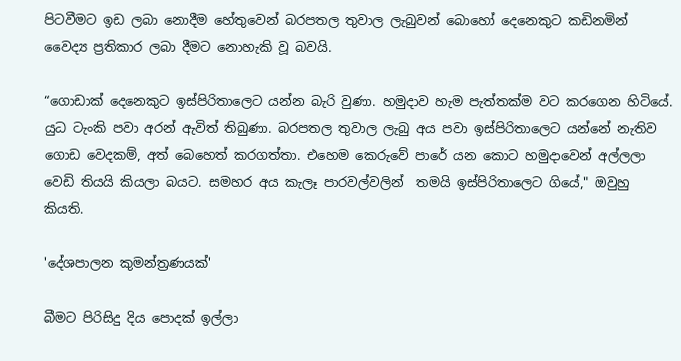පිටවීමට ඉඩ ලබා නොදීම හේතුවෙන් බරපතල තුවාල ලැබුවන් බොහෝ දෙනෙකුට කඩිනමින් වෛද්‍ය ප්‍රතිකාර ලබා දීමට නොහැකි වූ බවයි.

“ගොඩාක් දෙනෙකුට ඉස්පිරිතාලෙට යන්න බැරි වුණා. හමුදාව හැම පැත්තක්ම වට කරගෙන හිටියේ. යුධ ටැංකි පවා අරන් ඇවිත් තිබුණා. බරපතල තුවාල ලැබු අය පවා ඉස්පිරිතාලෙට යන්නේ නැතිව ගොඩ වෙදකම්, අත් බෙහෙත් කරගත්තා. එහෙම කෙරුවේ පාරේ යන කොට හමුදාවෙන් අල්ලලා වෙඩි තියයි කියලා බයට. සමහර අය කැලෑ පාරවල්වලින්  තමයි ඉස්පිරිතාලෙට ගියේ," ඔවුහු කියති.

'දේශපාලන කුමන්ත්‍රණයක්'

බීමට පිරිසිදු දිය පොදක් ඉල්ලා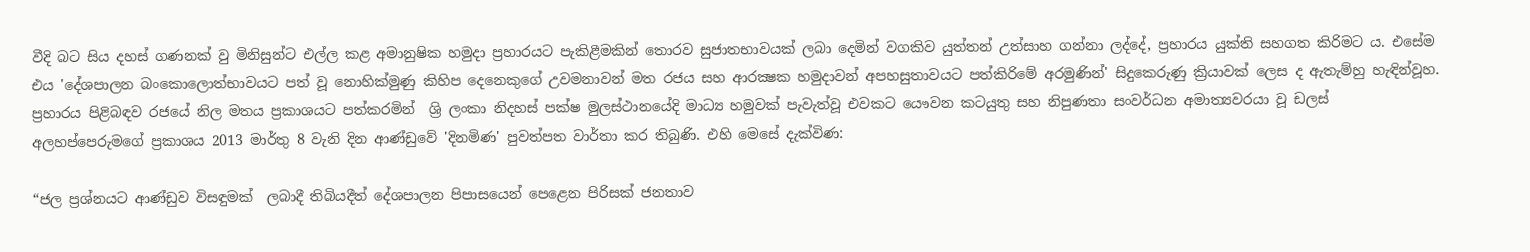වීදි බට සිය දහස් ගණනක් වු මිනිසුන්ට එල්ල කළ අමානුෂික හමුදා ප්‍රහාරයට පැකිළීමකින් තොරව සුජාතභාවයක් ලබා දෙමින් වගකිව යුත්තන් උත්සාහ ගන්නා ලද්දේ, ප්‍රහාරය යුක්ති සහගත කිරිමට ය. එසේම එය 'දේශපාලන බංකොලොත්භාවයට පත් වූ නොහික්මුණු කිහිප දෙනෙකුගේ උවමනාවන් මත රජය සහ ආරක්‍ෂක හමුදාවන් අපහසුතාවයට පත්කිරිමේ අරමුණින්' සිදුකෙරුණු ක්‍රියාවක් ලෙස ද ඇතැම්හු හැඳින්වූහ. ප්‍රහාරය පිළිබඳව රජයේ නිල මතය ප්‍රකාශයට පත්කරමින්  ශ්‍රි ලංකා නිදහස් පක්ෂ මුලස්ථානයේදි මාධ්‍ය හමුවක් පැවැත්වූ එවකට යෞවන කටයුතු සහ නිපුණතා සංවර්ධන අමාත්‍යවරයා වූ ඩලස් අලහප්පෙරුමගේ ප්‍රකාශය 2013 මාර්තු 8 වැනි දින ආණ්ඩුවේ 'දිනමිණ' පුවත්පත වාර්තා කර තිබුණි. එහි මෙසේ දැක්විණ:

“ජල ප්‍රශ්නයට ආණ්ඩුව විසඳුමක්  ලබාදී තිබියදීත් දේශපාලන පිපාසයෙන් පෙළෙන පිරිසක් ජනතාව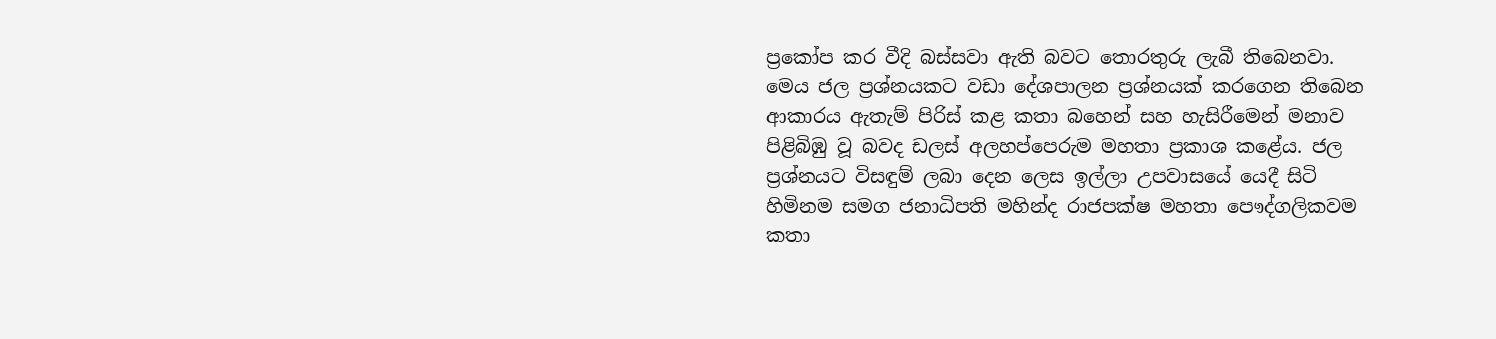ප්‍රකෝප කර වීදි බස්සවා ඇති බවට තොරතුරු ලැබී තිබෙනවා. මෙය ජල ප්‍රශ්නයකට වඩා දේශපාලන ප්‍රශ්නයක් කරගෙන තිබෙන ආකාරය ඇතැම් පිරිස් කළ කතා බහෙන් සහ හැසිරීමෙන් මනාව පිළිබිඹු වූ බවද ඩලස් අලහප්පෙරුම මහතා ප්‍රකාශ කළේය. ජල ප්‍රශ්නයට විසඳුම් ලබා දෙන ලෙස ඉල්ලා උපවාසයේ යෙදී සිටි හිමිනම සමග ජනාධිපති මහින්ද රාජපක්ෂ මහතා පෞද්ගලිකවම කතා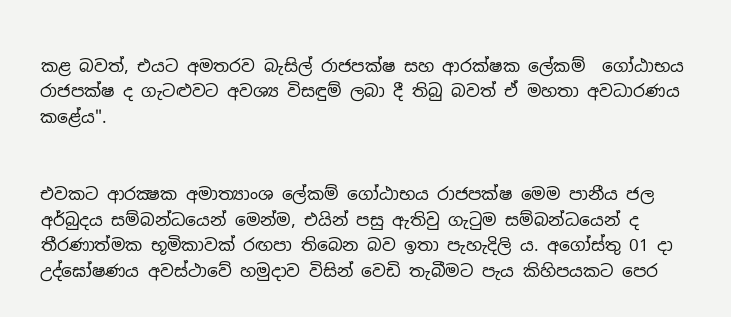කළ බවත්, එයට අමතරව බැසිල් රාජපක්ෂ සහ ආරක්ෂක ලේකම්  ගෝඨාභය රාජපක්ෂ ද ගැටළුවට අවශ්‍ය විසඳුම් ලබා දී තිබු බවත් ඒ මහතා අවධාරණය කළේය".


එවකට ආරක්‍ෂක අමාත්‍යාංශ ලේකම් ගෝඨාභය රාජපක්ෂ මෙම පානීය ජල අර්බුදය සම්බන්ධයෙන් මෙන්ම, එයින් පසු ඇතිවු ගැටුම සම්බන්ධයෙන් ද තීරණාත්මක භූමිකාවක් රඟපා තිබෙන බව ඉතා පැහැදිලි ය. අගෝස්තු 01 දා උද්ඝෝෂණය අවස්ථාවේ හමුදාව විසින් වෙඩි තැබීමට පැය කිහිපයකට පෙර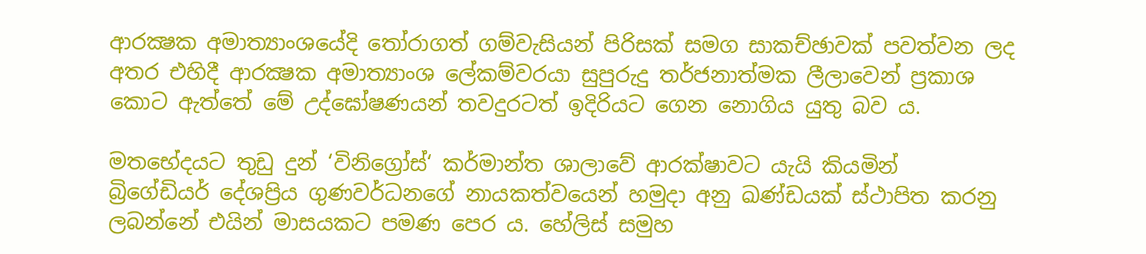ආරක්‍ෂක අමාත්‍යාංශයේදි තෝරාගත් ගම්වැසියන් පිරිසක් සමග සාකච්ඡාවක් පවත්වන ලද අතර එහිදී ආරක්‍ෂක ‍අමාත්‍යාංශ ලේකම්වරයා සුපුරුදු තර්ජනාත්මක ලීලාවෙන් ප්‍රකාශ කොට ඇත්තේ මේ උද්ඝෝෂණයන් තවදුරටත් ඉදිරියට ගෙන නොගිය යුතු බව ය.

මතභේදයට තුඩු දුන් ‘විනිග්‍රෝස්‘ කර්මාන්ත ශාලාවේ ආරක්ෂාවට යැයි කියමින්  බ්‍රිගේඩියර් දේශප්‍රිය ගුණවර්ධනගේ නායකත්වයෙන් හමුදා අනු ඛණ්ඩයක් ස්ථාපිත කරනු ලබන්නේ එයින් මාසයකට පමණ පෙර ය. හේලිස් සමුහ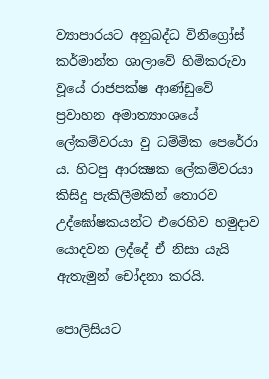ව්‍යාපාරයට අනුබද්ධ විනිග්‍රෝස් කර්මාන්ත ශාලාවේ හිමිකරුවා වූයේ රාජපක්ෂ ආණ්ඩුවේ ප්‍රවාහන අමාත්‍යාංශයේ ලේකම්වරයා වු ධම්මික පෙරේරා ය. හිටපු ආරක්‍ෂක ලේකම්වරයා කිසිදු පැකිලීමකින් තොරව උද්ඝෝෂකයන්ට එරෙහිව හමුදාව යොදවන ලද්දේ ඒ නිසා යැයි ඇතැමුන් චෝදනා කරයි.

පොලිසියට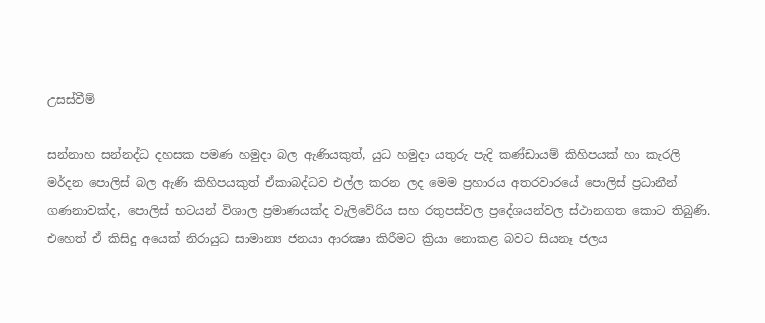උසස්වීම්

සන්නාහ සන්නද්ධ දහසක පමණ හමුදා බල ඇණියකුත්, යුධ හමුදා යතුරු පැදි කණ්ඩායම් කිහිපයක් හා කැරලි මර්දන පොලිස් බල ඇණි කිහිපයකුත් ඒකාබද්ධව එල්ල කරන ලද මෙම ප්‍රහාරය අතරවාරයේ පොලිස් ප්‍රධානීන් ගණනාවක්ද, පොලිස් භටයන් විශාල ප්‍රමාණයක්ද වැලිවේරිය සහ රතුපස්වල ප්‍රදේශයන්වල ස්ථානගත කොට තිබුණි. එහෙත් ඒ කිසිදු අයෙක් නිරායුධ සාමාන්‍ය ජනයා ආරක්‍ෂා කිරීමට ක්‍රියා නොකළ බවට සියනෑ ජලය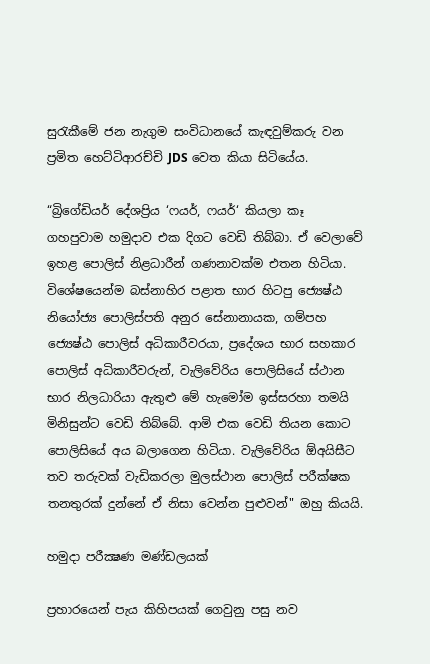සුරැකීමේ ජන නැගුම සංවිධානයේ කැඳවුම්කරු වන ප්‍රමිත හෙට්ටිආරච්චි JDS වෙත කියා සිටියේය.

“බ්‍රිගේඩියර් දේශප්‍රිය ‘ෆයර්, ෆයර්‘ කියලා කෑ ගහපුවාම හමුදාව එක දිගට වෙඩි තිබ්බා. ඒ වෙලාවේ ඉහළ පොලිස් නිළධාරීන් ගණනාවක්ම එතන හිටියා. විශේෂයෙන්ම බස්නාහිර පළාත භාර හිටපු ජ්‍යෙෂ්ඨ නියෝජ්‍ය පොලිස්පති අනුර සේනානායක, ගම්පහ ජ්‍යෙෂ්ඨ පොලිස් අධිකාරීවරයා, ප්‍රදේශය භාර සහකාර පොලිස් අධිකාරීවරුන්, වැලිවේරිය පොලිසියේ ස්ථාන භාර නිලධාරියා ඇතුළු මේ හැමෝම ඉස්සරහා තමයි මිනිසුන්ට වෙඩි තිබ්බේ. ආමි එක වෙඩි තියන කොට පොලිසියේ අය බලාගෙන හිටියා. වැලිවේරිය ඕඅයිසීට තව තරුවක් වැඩිකරලා මුලස්ථාන පොලිස් පරීක්ෂක තනතුරක් දුන්නේ ඒ නිසා වෙන්න පුළුවන්" ඔහු කියයි.

හමුදා පරීක්‍ෂණ මණ්ඩලයක්

ප්‍රහාරයෙන් පැය කිහිපයක් ගෙවුනු පසු නව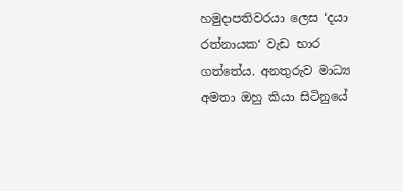හමුදාපතිවරයා ලෙස ‘දයා රත්නායක‘ වැඩ භාර ගත්තේය. අනතුරුව මාධ්‍ය අමතා ඔහු කියා සිටිනුයේ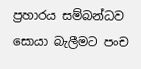ප්‍රහාරය සම්බන්ධව සොයා බැලීමට පංච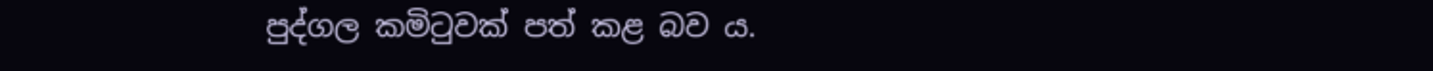පුද්ගල කමිටුවක් පත් කළ බව ය.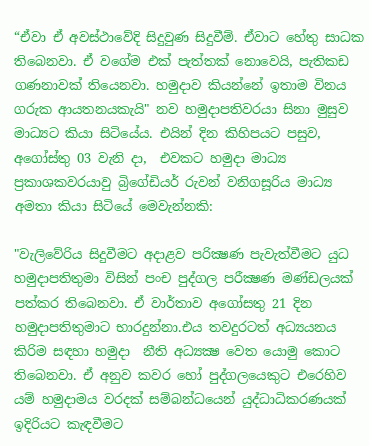“ඒවා ඒ අවස්ථාවේදි සිදුවුණ සිදුවීම්. ඒවාට හේතු සාධක තිබෙනවා. ඒ වගේම එක් පැත්තක් නොවෙයි, පැතිකඩ ගණනාවක් තියෙනවා. හමුදාව කියන්නේ ඉතාම විනය ගරුක ආයතනයකැයි" නව හමුදාපතිවරයා සිනා මුසුව මාධ්‍යට කියා සිටියේය. එයින් දින කිහිපයට පසුව, අගෝස්තු 03 වැනි දා,  එවකට හමුදා මාධ්‍ය ප්‍රකාශකවරයාවු බ්‍රිගේඩියර් රුවන් වනිගසූරිය මාධ්‍ය අමතා කියා සිටියේ මෙවැන්නකි:

"වැලිවේරිය සිදුවීමට අදාළව පරික්‍ෂණ පැවැත්වීමට යුධ හමුදාපතිතුමා විසින් පංච පුද්ගල පරීක්‍ෂණ මණ්ඩලයක් පත්කර තිබෙනවා. ඒ වාර්තාව අගෝසතු 21 දින හමුදාපතිතුමාට භාරදුන්නා.එය තවදුරටත් අධ්‍යයනය කිරිම සඳහා හමුදා  නීති අධ්‍යක්‍ෂ වෙත යොමු කොට තිබෙනවා. ඒ අනුව කවර හෝ පුද්ගලයෙකුට එරෙහිව යම් හමුදාමය වරදක් සම්බන්ධයෙන් යුද්ධාධිකරණයක් ඉදිරියට කැඳවීමට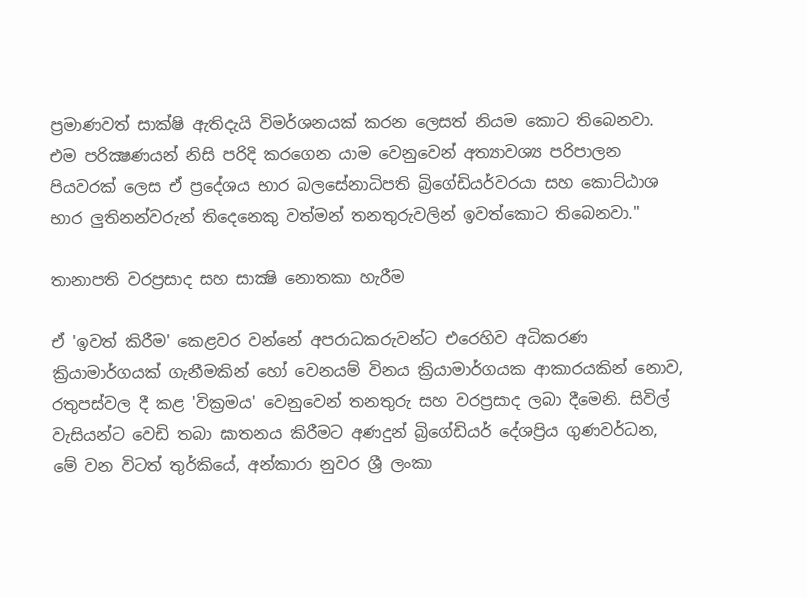ප්‍රමාණවත් සාක්ෂි ඇතිදැයි විමර්ශනයක් කරන ලෙසත් නියම කොට තිබෙනවා. එම පරික්‍ෂණයන් නිසි පරිදි කරගෙන යාම වෙනුවෙන් අත්‍යාවශ්‍ය පරිපාලන පියවරක් ලෙස ඒ ප්‍රදේශය භාර බලසේනාධිපති බ්‍රිගේඩියර්වරයා සහ කොට්ඨාශ භාර ලුතිනන්වරුන් තිදෙනෙකු වත්මන් තනතුරුවලින් ඉවත්කොට තිබෙනවා."

තානාපති වරප්‍රසාද සහ සාක්‍ෂි නොතකා හැරීම

ඒ 'ඉවත් කිරීම' කෙළවර වන්නේ අපරාධකරුවන්ට එරෙහිව අධිකරණ ක්‍රියාමාර්ගයක් ගැනීමකින් හෝ වෙනයම් විනය ක්‍රියාමාර්ගයක ආකාරයකින් නොව, රතුපස්වල දී කළ 'වික්‍රමය' වෙනුවෙන් තනතුරු සහ වරප්‍රසාද ලබා දීමෙනි. සිවිල් වැසියන්ට වෙඩි තබා ඝාතනය කිරීමට අ‍‍‍ණදුන් බ්‍රිගේඩියර් දේශප්‍රිය ගුණවර්ධන, මේ වන විටත් තුර්කියේ, අන්කාරා නුවර ශ්‍රී ලංකා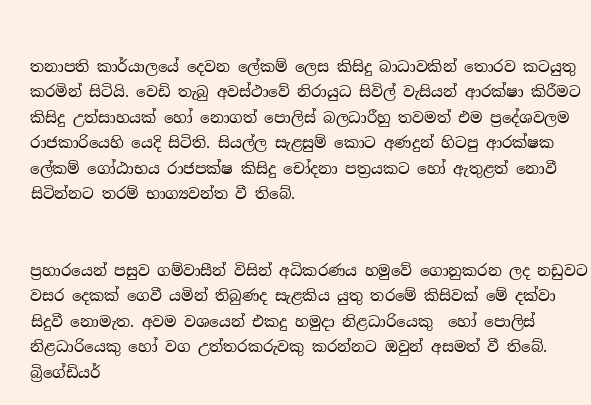තනාපති කාර්යාලයේ දෙවන ලේකම් ලෙස කිසිදු බාධාවකින් තොරව කටයුතු කරමින් සිටියි. වෙඩි තැබු අවස්ථාවේ නිරායුධ සිවිල් වැසියන් ආරක්ෂා කිරීමට කිසිදු උත්සාහයක් හෝ නොගත් පොලිස් බලධාරීහු තවමත් එම ප්‍රදේශවලම රාජකාරියෙහි යෙදි සිටිති. සියල්ල සැළසුම් කොට අණදුන් හිටපු ආරක්ෂක ලේකම් ගෝඨාභය රාජපක්ෂ කිසිදු චෝදනා පත්‍රයකට හෝ ඇතුළත් නොවී සිටින්නට තරම් භාග්‍යවන්ත වී තිබේ.


ප්‍රහාරයෙන් පසුව ගම්වාසීන් විසින් අධිකරණය හමුවේ ගොනුකරන ලද නඩුවට වසර දෙකක් ගෙවී යමින් තිබුණද සැළකිය යුතු තරමේ කිසිවක් මේ දක්වා සිදුවී නොමැත. අවම වශයෙන් එකදු හමුදා නිළධාරියෙකු  හෝ පොලිස් නිළධාරියෙකු හෝ වග උත්තරකරුවකු කරන්නට ඔවුන් අසමත් වී තිබේ. බ්‍රිගේඩියර්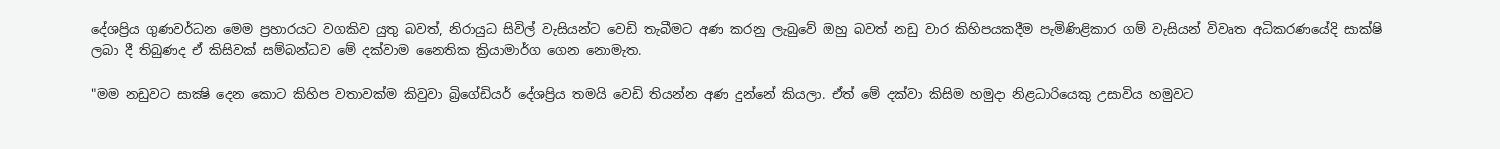දේශප්‍රිය ගුණවර්ධන මෙම ප්‍රහාරයට වගකිව යුතු බවත්, නිරායුධ සිවිල් වැසියන්ට වෙඩි තැබීමට අණ කරනු ලැබුවේ ඔහු බවත් නඩු වාර කිහිපයකදීම පැමිණිළිකාර ගම් වැසියන් විවෘත අධිකරණයේදි සාක්ෂි ලබා දී තිබුණද ඒ කිසිවක් සම්බන්ධව මේ දක්වාම නෛතික ක්‍රියාමාර්ග ගෙන නොමැත.

"මම නඩුවට සාක්‍ෂි දෙන කොට කිහිප වතාවක්ම කිවුවා බ්‍රිගේඩියර් දේශප්‍රිය තමයි වෙඩි තියන්න අණ දුන්නේ කියලා. ඒත් මේ දක්වා කිසිම හමුදා නිළධාරියෙකු උසාවිය හමුවට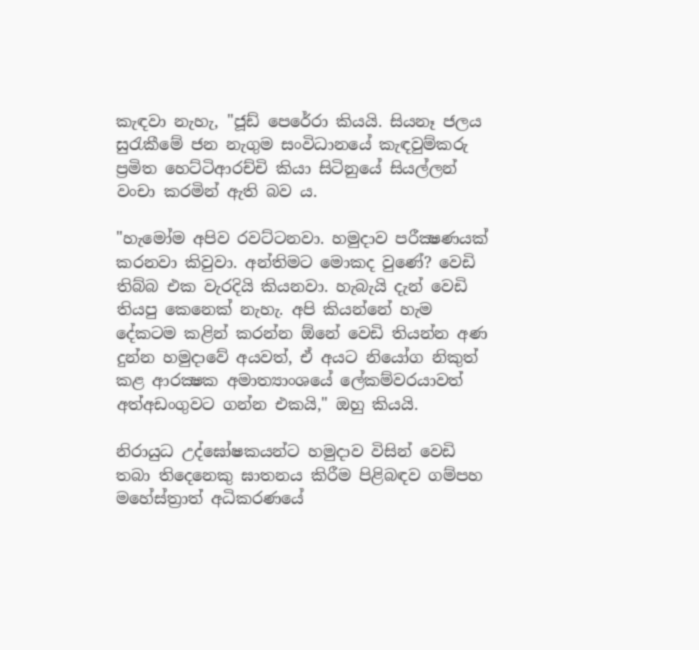කැඳවා නැහැ, "ජූඩ් පෙරේරා කියයි. සියනෑ ජලය සුරැකීමේ ජන නැගුම සංවිධානයේ කැඳවුම්කරු ප්‍රමිත හෙට්ටිආරච්චි කියා සිටිනුයේ සියල්ලන් වංචා කරමින් ඇති බව ය.

"හැමෝම අපිව රවට්ටනවා. හමුදාව පරීක්‍ෂණයක් කරනවා කිවුවා. අන්තිමට මොකද වුණේ? වෙඩි තිබ්බ එක වැරදියි කියනවා. හැබැයි දැන් වෙඩි තියපු කෙනෙක් නැහැ. අපි කියන්නේ හැම දේකටම කළින් කරන්න ඕනේ වෙඩි තියන්න අණ දුන්න හමුදාවේ අයවත්, ඒ අයට නියෝග නිකුත් කළ ආරක්‍ෂක අමාත්‍යාංශයේ ලේකම්වරයාවත් අත්අඩංගුවට ගන්න එකයි," ඔහු කියයි.

නිරායුධ උද්ඝෝෂකයන්ට හමුදාව විසින් වෙඩි තබා තිදෙනෙකු ඝාතනය කිරීම පිළිබඳව ගම්පහ මහේස්ත්‍රාත් අධිකරණයේ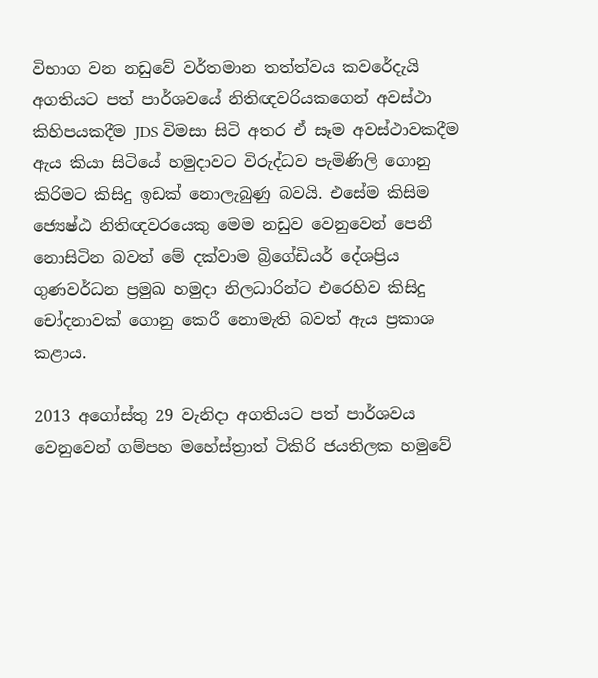විභාග වන නඩුවේ වර්තමාන තත්ත්වය කවරේදැයි අගතියට පත් පාර්ශවයේ නිතිඥවරියකගෙන් අවස්ථා කිහිපයකදීම JDS විමසා සිටි අතර ඒ සෑම අවස්ථාවකදීම ඇය කියා සිටියේ හමුදාවට විරුද්ධව පැමිණිලි ගොනු කිරිමට කිසිදු ඉඩක් නොලැබුණු බවයි. එසේම කිසිම ජ්‍යෙෂ්ඨ නිතිඥවරයෙකු මෙම නඩුව වෙනුවෙන් පෙනී නොසිටින බවත් මේ දක්වාම බ්‍රිගේඩියර් දේශප්‍රිය ගුණවර්ධන ප්‍රමුඛ හමුදා නිලධාරින්ට එරෙහිව කිසිදු චෝදනාවක් ගොනු කෙරී නොමැති බවත් ඇය ප්‍රකාශ කළාය.

2013 අගෝස්තු 29 වැනිදා අගතියට පත් පාර්ශවය වෙනුවෙන් ගම්පහ මහේස්ත්‍රාත් ටිකිරි ජයතිලක හමුවේ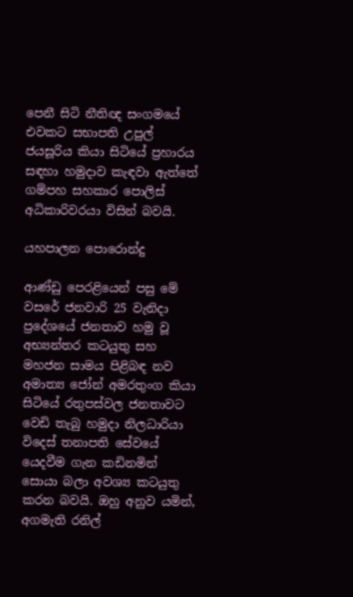පෙනී සිටි නීතිඥ සංගමයේ එවකට සභාපති උපුල් ජයසූරිය කියා සිටියේ ප්‍රහාරය සඳහා හමුදාව කැඳවා ඇත්තේ ගම්පහ සහකාර පොලිස් අධිකාරිවරයා විසින් බවයි.

යහපාලන පොරොන්දු

ආණ්ඩු පෙරළියෙන් පසු මේ වසරේ ජනවාරි 25 වැනිදා ප්‍රදේශයේ ජනතාව හමු වූ අභ්‍යන්තර කටයුතු සහ මහජන සාමය පිළිබඳ නව අමාත්‍ය ජෝන් අමරතුංග කියා සිටියේ රතුපස්වල ජනතාවට වෙඩි තැබු හමුදා නිලධාරියා විදෙස් තනාපති සේවයේ යෙදවීම ගැන කඩිනමින් සොයා බලා අවශ්‍ය කටයුතු කරන බවයි. ඔහු අනුව යමින්, අගමැති රනිල්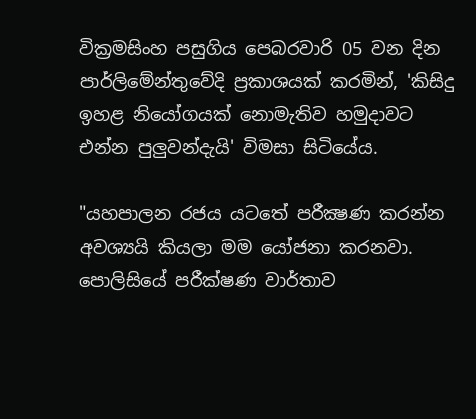වික්‍රමසිංහ පසුගිය පෙබරවාරි 05 වන දින පාර්ලිමේන්තුවේදි ප්‍රකාශයක් කරමින්, 'කිසිදු ඉහළ නියෝගයක් නොමැතිව හමුදාවට එන්න පුලුවන්දැයි' විමසා සිටියේය.

"යහපාලන රජය යටතේ පරීක්‍ෂණ කරන්න අවශ්‍යයි කියලා මම යෝජනා කරනවා. පොලිසියේ පරීක්ෂණ වාර්තාව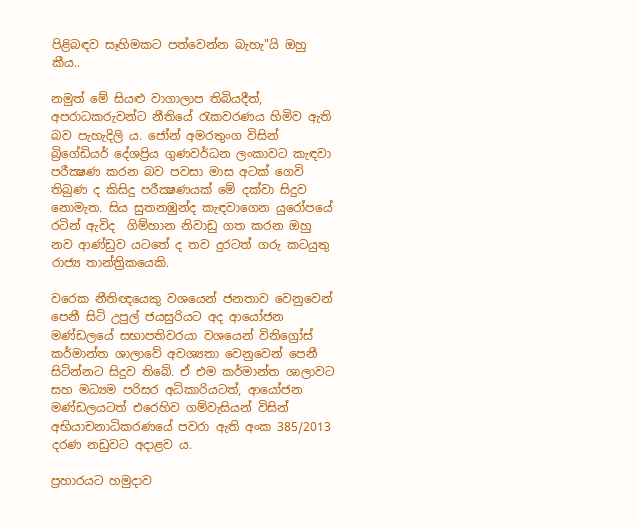පිළිබඳව සෑහිමකට පත්වෙන්න බැහැ"යි ඔහු කීය..

නමුත් මේ සියළු වාගාලාප තිබියදීත්, අපරාධකරුවන්ට නීතියේ රැකවරණය හිමිව ඇති බව පැහැදිලි ය. ජෝන් අමරතුංග විසින් බ්‍රිගේඩියර් දේශප්‍රිය ගුණවර්ධන ලංකාවට කැඳවා පරීක්‍ෂණ කරන බව පවසා මාස අටක් ගෙවි තිබුණ ද කිසිදු පරීක්‍ෂණයක් මේ දක්වා සිදුව නොමැත. සිය සුතනඹුන්ද කැඳවාගෙන යුරෝපයේ රටින් ඇවිද  ගිම්හාන නිවාඩු ගත කරන ඔහු නව ආණ්ඩුව යටතේ ද තව දුරටත් ගරු කටයුතු රාජ්‍ය තාන්ත්‍රිකයෙකි.

වරෙක නීතිඥයෙකු වශයෙන් ජනතාව වෙනුවෙන් පෙනී සිටි උපුල් ජයසුරියට අද ආයෝජන මණ්ඩලයේ සභාපතිවරයා වශයෙන් විනිග්‍රෝස් කර්මාන්ත ශාලාවේ අවශ්‍යතා වෙනුවෙන් පෙනී සිටින්නට සිදුව තිබේ. ඒ එම කර්මාන්ත ශාලාවට සහ මධ්‍යම පරිසර අධිකාරියටත්, ආයෝජන මණ්ඩලයටත් එරෙහිව ගම්වැසියන් විසින් අභියාචනාධිකරණයේ පවරා ඇති අංක 385/2013 දරණ නඩුවට අදාළව ය.

ප්‍රහාරයට හමුදාව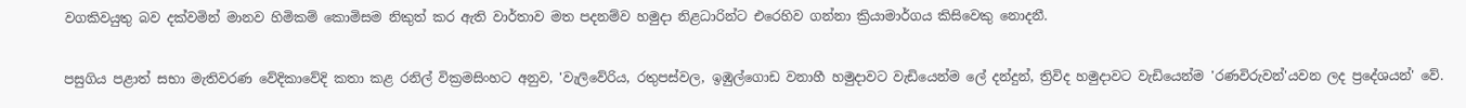වගකිවයුතු බව දක්වමින් මානව හිමිකම් කොමිසම නිකුත් කර ඇති වාර්තාව මත පදනම්ව හමුදා නිළධාරින්ට එරෙහිව ගන්නා ක්‍රියාමාර්ගය කිසිවෙකු නොදනී.

පසුගිය පළාත් සභා මැතිවරණ වේදිකාවේදි කතා කළ රනිල් වික්‍රමසිංහට අනුව, 'වැලිවේරිය, රතුපස්වල, ඉඹුල්ගොඩ වනාහී හමුදාවට වැඩියෙන්ම ලේ දන්දුන්, ත්‍රිවිද හමුදාවට වැඩියෙන්ම 'රණවිරුවන්'යවන ලද ප්‍රදේශයන්' වේ.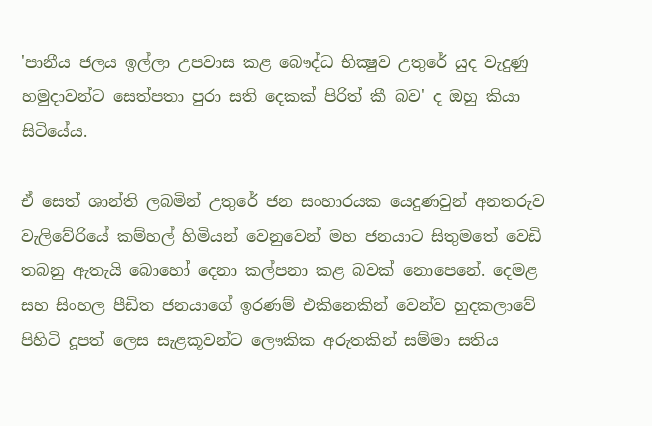'පානීය ජලය ඉල්ලා උපවාස කළ බෞද්ධ භික්‍ෂුව උතුරේ යුද වැදුණු හමුදාවන්ට සෙත්පතා පුරා සති දෙකක් පිරිත් කී බව' ද ඔහු කියා සිටියේය.

ඒ සෙත් ශාන්ති ලබමින් උතුරේ ජන සංහාරයක යෙදුණවුන් අනතරුව වැලිවේරියේ කම්හල් හිමියන් වෙනුවෙන් මහ ජනයාට සිතුමතේ වෙඩි තබනු ඇතැයි බොහෝ දෙනා කල්පනා කළ බවක් නොපෙනේ. දෙමළ සහ සිංහල පීඩිත ජනයාගේ ඉරණම් එකිනෙකින් වෙන්ව හුදකලාවේ පිහිටි දූපත් ලෙස සැළකූවන්ට ලෞකික අරුතකින් සම්මා සතිය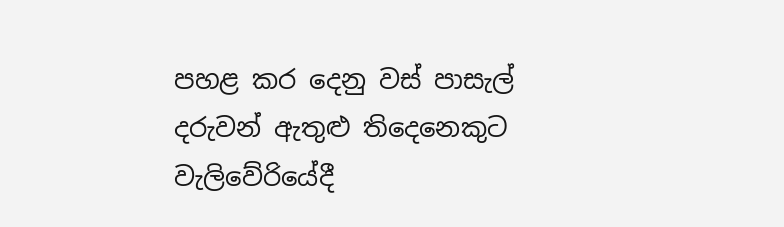පහළ කර දෙනු වස් පාසැල් දරුවන් ඇතුළු තිදෙනෙකුට වැලිවේරියේදී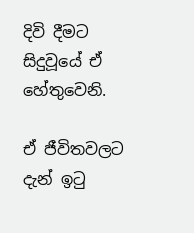දිවි දීමට සිදුවූයේ ඒ හේතුවෙනි.

ඒ ජීවිතවලට දැන් ඉටු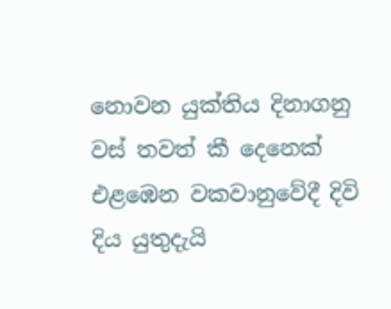නොවන යුක්තිය දිනාගනු වස් තවත් කී දෙනෙක් එළඹෙන වකවානුවේදී දිවි දිය යුතුදැයි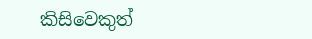කිසිවෙකුත්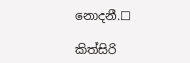නොදනී.☐

කිත්සිරි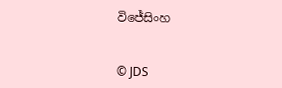විජේසිංහ


© JDS